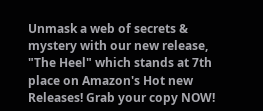Unmask a web of secrets & mystery with our new release, "The Heel" which stands at 7th place on Amazon's Hot new Releases! Grab your copy NOW!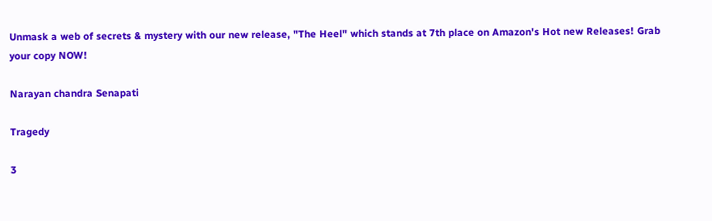Unmask a web of secrets & mystery with our new release, "The Heel" which stands at 7th place on Amazon's Hot new Releases! Grab your copy NOW!

Narayan chandra Senapati

Tragedy

3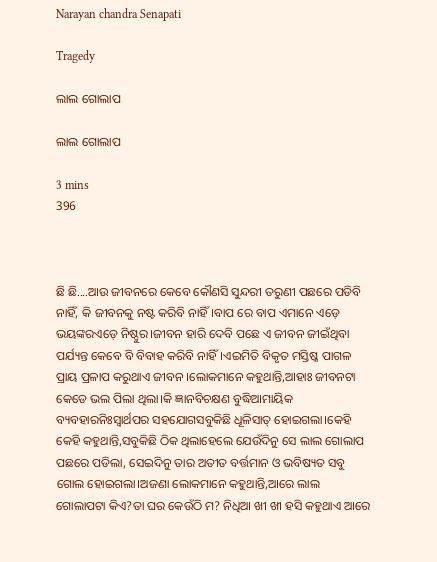Narayan chandra Senapati

Tragedy

ଲାଲ ଗୋଲାପ

ଲାଲ ଗୋଲାପ

3 mins
396



ଛି ଛି....ଆଉ ଜୀବନରେ କେବେ କୌଣସି ସୁନ୍ଦରୀ ତରୁଣୀ ପଛରେ ପଡିବି ନାହିଁ, କି ଜୀବନକୁ ନଷ୍ଟ କରିବି ନାହିଁ।ବାପ ରେ ବାପ ଏମାନେ ଏଡ଼େ ଭୟଙ୍କରଏଡ଼େ ନିଷ୍ଠୁର।ଜୀବନ ହାରି ଦେବି ପଛେ ଏ ଜୀବନ ଜୀଇଁଥିବା ପର୍ଯ୍ୟନ୍ତ କେବେ ବି ବିବାହ କରିବି ନାହିଁ।ଏଇମିତି ବିକୃତ ମସ୍ତିଷ୍କ ପାଗଳ ପ୍ରାୟ ପ୍ରଳାପ କରୁଥାଏ ଜୀବନ ।ଲୋକମାନେ କହୁଥାନ୍ତି,ଆହାଃ ଜୀବନଟା କେଡେ ଭଲ ପିଲା ଥିଲା।କି ଜ୍ଞାନବିଚକ୍ଷଣ ବୁଦ୍ଧିଆମାୟିକ ବ୍ୟବହାରନିଃସ୍ୱାର୍ଥପର ସହଯୋଗସବୁକିଛି ଧୂଳିସାତ୍ ହୋଇଗଲା।କେହି କେହି କହୁଥାନ୍ତି,ସବୁକିଛି ଠିକ ଥିଲାହେଲେ ଯେଉଁଦିନୁ ସେ ଲାଲ ଗୋଲାପ ପଛରେ ପଡିଲା, ସେଇଦିନୁ ତାର ଅତୀତ ବର୍ତ୍ତମାନ ଓ ଭବିଷ୍ୟତ ସବୁ ଗୋଲ ହୋଇଗଲା।ଅଜଣା ଲୋକମାନେ କହୁଥାନ୍ତି,ଆରେ ଲାଲ ଗୋଲାପଟା କିଏ?ତା ଘର କେଉଁଠି ମ? ନିଧିଆ ଖୀ ଖୀ ହସି କହୁଥାଏ ଆରେ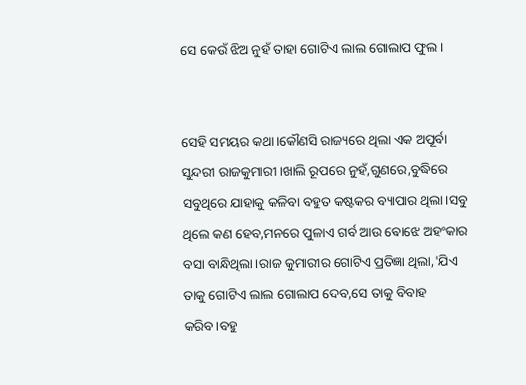ସେ କେଉଁ ଝିଅ ନୁହଁ ତାହା ଗୋଟିଏ ଲାଲ ଗୋଲାପ ଫୁଲ।


ସେହି ସମୟର କଥା।କୌଣସି ରାଜ୍ୟରେ ଥିଲା ଏକ ଅପୂର୍ବା ସୁନ୍ଦରୀ ରାଜକୁମାରୀ।ଖାଲି ରୂପରେ ନୁହଁ,ଗୁଣରେ,ବୁଦ୍ଧିରେ ସବୁଥିରେ ଯାହାକୁ କଳିବା ବହୁତ କଷ୍ଟକର ବ୍ୟାପାର ଥିଲା।ସବୁ ଥିଲେ କଣ ହେବ,ମନରେ ପୁଳାଏ ଗର୍ବ ଆଉ ଵୋଝେ ଅହଂକାର ବସା ବାନ୍ଧିଥିଲା।ରାଜ କୁମାରୀର ଗୋଟିଏ ପ୍ରତିଜ୍ଞା ଥିଲା,'ଯିଏ ତାକୁ ଗୋଟିଏ ଲାଲ ଗୋଲାପ ଦେବ,ସେ ତାକୁ ବିବାହ କରିବ।ବହୁ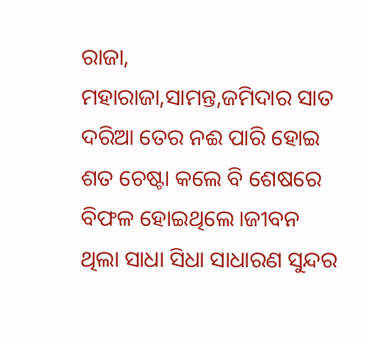ରାଜା, ମହାରାଜା,ସାମନ୍ତ,ଜମିଦାର ସାତ ଦରିଆ ତେର ନଈ ପାରି ହୋଇ ଶତ ଚେଷ୍ଟା କଲେ ବି ଶେଷରେ ବିଫଳ ହୋଇଥିଲେ।ଜୀବନ ଥିଲା ସାଧା ସିଧା ସାଧାରଣ ସୁନ୍ଦର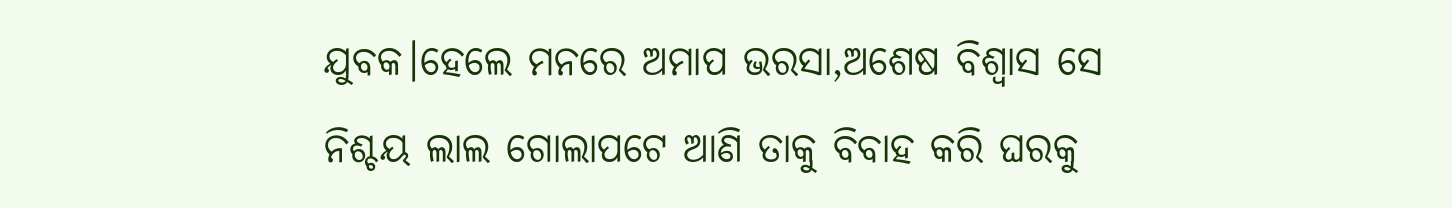ଯୁବକ।ହେଲେ ମନରେ ଅମାପ ଭରସା,ଅଶେଷ ବିଶ୍ୱାସ ସେ ନିଶ୍ଚୟ ଲାଲ ଗୋଲାପଟେ ଆଣି ତାକୁ ବିବାହ କରି ଘରକୁ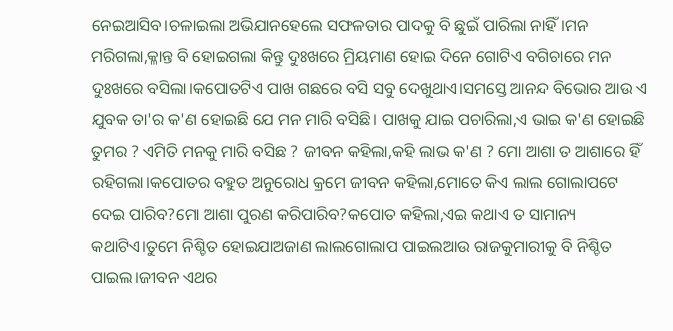ନେଇଆସିବ।ଚଳାଇଲା ଅଭିଯାନହେଲେ ସଫଳତାର ପାଦକୁ ବି ଛୁଇଁ ପାରିଲା ନାହିଁ।ମନ ମରିଗଲା,କ୍ଳାନ୍ତ ବି ହୋଇଗଲା କିନ୍ତୁ ଦୁଃଖରେ ମ୍ରିୟମାଣ ହୋଇ ଦିନେ ଗୋଟିଏ ବଗିଚାରେ ମନ ଦୁଃଖରେ ବସିଲା।କପୋତଟିଏ ପାଖ ଗଛରେ ବସି ସବୁ ଦେଖୁଥାଏ।ସମସ୍ତେ ଆନନ୍ଦ ବିଭୋର ଆଉ ଏ ଯୁବକ ତା'ର କ'ଣ ହୋଇଛି ଯେ ମନ ମାରି ବସିଛି। ପାଖକୁ ଯାଇ ପଚାରିଲା,ଏ ଭାଇ କ'ଣ ହୋଇଛି ତୁମର ? ଏମିତି ମନକୁ ମାରି ବସିଛ ? ଜୀବନ କହିଲା,କହି ଲାଭ କ'ଣ ? ମୋ ଆଶା ତ ଆଶାରେ ହିଁ ରହିଗଲା।କପୋତର ବହୁତ ଅନୁରୋଧ କ୍ରମେ ଜୀବନ କହିଲା,ମୋତେ କିଏ ଲାଲ ଗୋଲାପଟେ ଦେଇ ପାରିବ?ମୋ ଆଶା ପୁରଣ କରିପାରିବ?କପୋତ କହିଲା,ଏଇ କଥାଏ ତ ସାମାନ୍ୟ କଥାଟିଏ।ତୁମେ ନିଶ୍ଚିତ ହୋଇଯାଅଜାଣ ଲାଲଗୋଲାପ ପାଇଲଆଉ ରାଜକୁମାରୀକୁ ବି ନିଶ୍ଚିତ ପାଇଲ।ଜୀବନ ଏଥର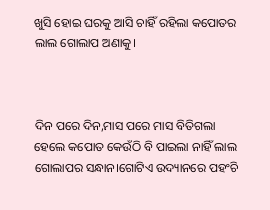ଖୁସି ହୋଇ ଘରକୁ ଆସି ଚାହିଁ ରହିଲା କପୋତର ଲାଲ ଗୋଲାପ ଅଣାକୁ।



ଦିନ ପରେ ଦିନ,ମାସ ପରେ ମାସ ବିତିଗଲା ହେଲେ କପୋତ କେଉଁଠି ବି ପାଇଲା ନାହିଁ ଲାଲ ଗୋଲାପର ସନ୍ଧାନ।ଗୋଟିଏ ଉଦ୍ୟାନରେ ପହଂଚି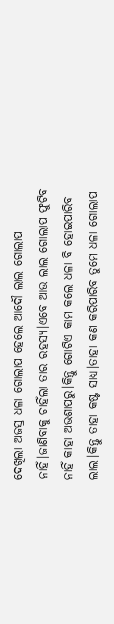ଦେଖିଲା ଅଜସ୍ର ଧଳା ଗୋଲାପ ହେଲେ ଆଦୌ ଲାଲ ଗୋଲାପ ନାହିଁ।ଜାଣିବାକୁ ଚାହିଁଲା ତାର ରହସ୍ୟ।ଏବେ ଆଉ ଲାଲ ଗୋଲାପ ଫୁଟିବ ନାହିଁ କାହା ଅଭଶାପରୁ।କିନ୍ତୁ ଗୋଟିଏ କାମ କଲେ ଧଳା ବି ହୋଇପାରିବ ଲାଲ।କିନ୍ତୁ ତାହା କଷ୍ଟ ସାଧ୍ୟ।ତାହା କଣ କରିପାରିବ ତୁମେ ଧଳା ଗୋଲାପ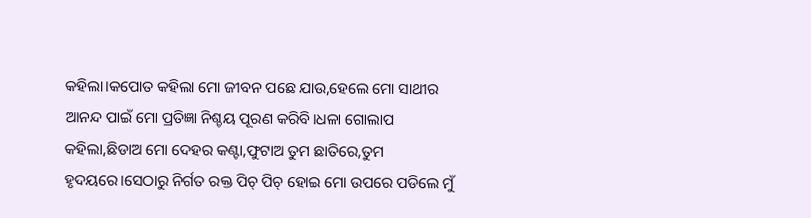କହିଲା।କପୋତ କହିଲା ମୋ ଜୀବନ ପଛେ ଯାଉ,ହେଲେ ମୋ ସାଥୀର ଆନନ୍ଦ ପାଇଁ ମୋ ପ୍ରତିଜ୍ଞା ନିଶ୍ଚୟ ପୂରଣ କରିବି।ଧଳା ଗୋଲାପ କହିଲା,ଛିଡାଅ ମୋ ଦେହର କଣ୍ଟା,ଫୁଟାଅ ତୁମ ଛାତିରେ,ତୁମ ହୃଦୟରେ।ସେଠାରୁ ନିର୍ଗତ ରକ୍ତ ପିଚ୍ ପିଚ୍ ହୋଇ ମୋ ଉପରେ ପଡିଲେ ମୁଁ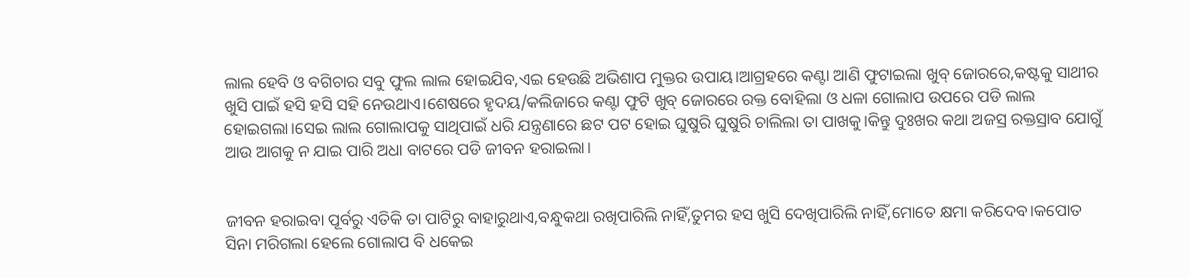ଲାଲ ହେବି ଓ ବଗିଚାର ସବୁ ଫୁଲ ଲାଲ ହୋଇଯିବ,ଏଇ ହେଉଛି ଅଭିଶାପ ମୁକ୍ତର ଉପାୟ।ଆଗ୍ରହରେ କଣ୍ଟା ଆଣି ଫୁଟାଇଲା ଖୁବ୍ ଜୋରରେ,କଷ୍ଟକୁ ସାଥୀର ଖୁସି ପାଇଁ ହସି ହସି ସହି ନେଉଥାଏ।ଶେଷରେ ହୃଦୟ/କଲିଜାରେ କଣ୍ଟା ଫୁଟି ଖୁବ୍ ଜୋରରେ ରକ୍ତ ବୋହିଲା ଓ ଧଳା ଗୋଲାପ ଉପରେ ପଡି ଲାଲ ହୋଇଗଲା।ସେଇ ଲାଲ ଗୋଲାପକୁ ସାଥିପାଇଁ ଧରି ଯନ୍ତ୍ରଣାରେ ଛଟ ପଟ ହୋଇ ଘୁଷୁରି ଘୁଷୁରି ଚାଲିଲା ତା ପାଖକୁ।କିନ୍ତୁ ଦୁଃଖର କଥା ଅଜସ୍ର ରକ୍ତସ୍ରାବ ଯୋଗୁଁ ଆଉ ଆଗକୁ ନ ଯାଇ ପାରି ଅଧା ବାଟରେ ପଡି ଜୀବନ ହରାଇଲା।


ଜୀବନ ହରାଇବା ପୂର୍ବରୁ ଏତିକି ତା ପାଟିରୁ ବାହାରୁଥାଏ,ବନ୍ଧୁକଥା ରଖିପାରିଲି ନାହିଁ,ତୁମର ହସ ଖୁସି ଦେଖିପାରିଲି ନାହିଁ,ମୋତେ କ୍ଷମା କରିଦେବ।କପୋତ ସିନା ମରିଗଲା ହେଲେ ଗୋଲାପ ବି ଧକେଇ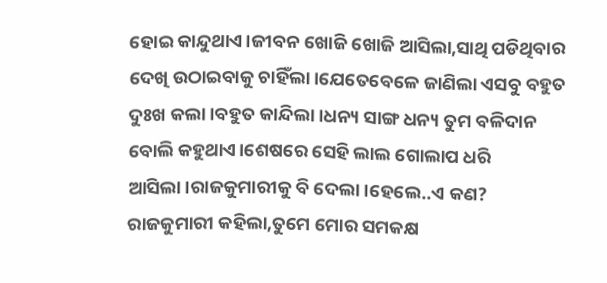ହୋଇ କାନ୍ଦୁଥାଏ।ଜୀବନ ଖୋଜି ଖୋଜି ଆସିଲା,ସାଥି ପଡିଥିବାର ଦେଖି ଉଠାଇବାକୁ ଚାହିଁଲା।ଯେତେବେଳେ ଜାଣିଲା ଏସବୁ ବହୁତ ଦୁଃଖ କଲା।ବହୁତ କାନ୍ଦିଲା।ଧନ୍ୟ ସାଙ୍ଗ ଧନ୍ୟ ତୁମ ବଳିଦାନ ବୋଲି କହୁଥାଏ।ଶେଷରେ ସେହି ଲାଲ ଗୋଲାପ ଧରି ଆସିଲା।ରାଜକୁମାରୀକୁ ବି ଦେଲା।ହେଲେ..ଏ କଣ? ରାଜକୁମାରୀ କହିଲା,ତୁମେ ମୋର ସମକକ୍ଷ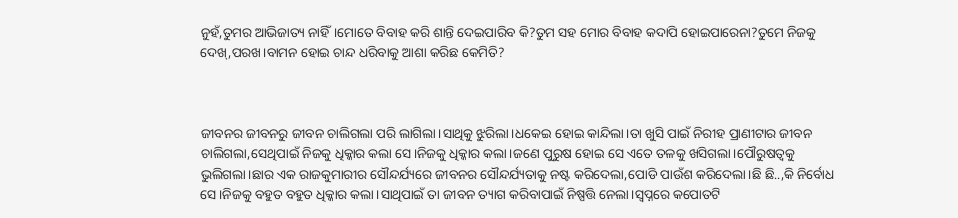ନୁହଁ,ତୁମର ଆଭିଜାତ୍ୟ ନାହିଁ।ମୋତେ ବିବାହ କରି ଶାନ୍ତି ଦେଇପାରିବ କି?ତୁମ ସହ ମୋର ବିବାହ କଦାପି ହୋଇପାରେନା?ତୁମେ ନିଜକୁ ଦେଖ୍,ପରଖ।ବାମନ ହୋଇ ଚାନ୍ଦ ଧରିବାକୁ ଆଶା କରିଛ କେମିତି?



ଜୀବନର ଜୀବନରୁ ଜୀବନ ଚାଲିଗଲା ପରି ଲାଗିଲା।ସାଥିକୁ ଝୁରିଲା।ଧକେଇ ହୋଇ କାନ୍ଦିଲା।ତା ଖୁସି ପାଇଁ ନିରୀହ ପ୍ରାଣୀଟାର ଜୀବନ ଚାଲିଗଲା,ସେଥିପାଇଁ ନିଜକୁ ଧିକ୍କାର କଲା ସେ।ନିଜକୁ ଧିକ୍କାର କଲା।ଜଣେ ପୁରୁଷ ହୋଇ ସେ ଏତେ ତଳକୁ ଖସିଗଲା।ପୌରୁଷତ୍ୱକୁ ଭୁଲିଗଲା।ଛାର ଏକ ରାଜକୁମାରୀର ସୌନ୍ଦର୍ଯ୍ୟରେ ଜୀବନର ସୌନ୍ଦର୍ଯ୍ୟତାକୁ ନଷ୍ଟ କରିଦେଲା,ପୋଡି ପାଉଁଶ କରିଦେଲା।ଛି ଛି..,କି ନିର୍ବୋଧ ସେ।ନିଜକୁ ବହୁତ ବହୁତ ଧିକ୍କାର କଲା।ସାଥିପାଇଁ ତା ଜୀବନ ତ୍ୟାଗ କରିବାପାଇଁ ନିଷ୍ପତ୍ତି ନେଲା।ସ୍ୱପ୍ନରେ କପୋତଟି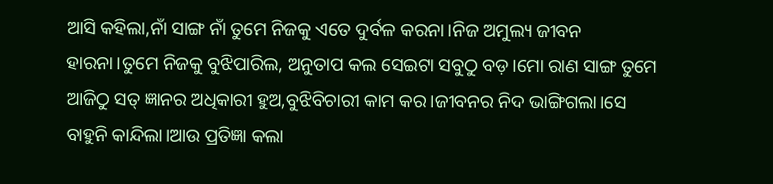ଆସି କହିଲା,ନାଁ ସାଙ୍ଗ ନାଁ ତୁମେ ନିଜକୁ ଏତେ ଦୁର୍ବଳ କରନା।ନିଜ ଅମୁଲ୍ୟ ଜୀବନ ହାରନା।ତୁମେ ନିଜକୁ ବୁଝିପାରିଲ, ଅନୁତାପ କଲ ସେଇଟା ସବୁଠୁ ବଡ଼।ମୋ ରାଣ ସାଙ୍ଗ ତୁମେ ଆଜିଠୁ ସତ୍ ଜ୍ଞାନର ଅଧିକାରୀ ହୁଅ,ବୁଝିବିଚାରୀ କାମ କର।ଜୀବନର ନିଦ ଭାଙ୍ଗିଗଲା।ସେ ବାହୁନି କାନ୍ଦିଲା।ଆଉ ପ୍ରତିଜ୍ଞା କଲା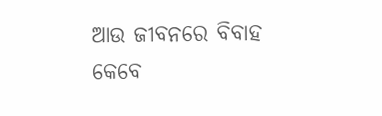ଆଉ ଜୀବନରେ ବିବାହ କେବେ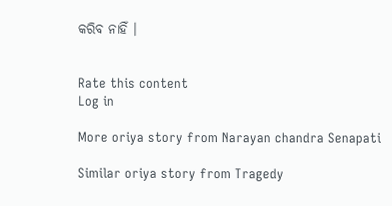କରିବ ନାହିଁ ।


Rate this content
Log in

More oriya story from Narayan chandra Senapati

Similar oriya story from Tragedy